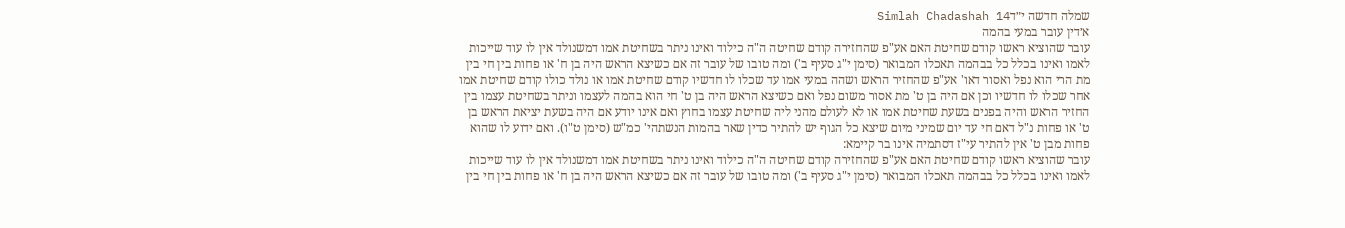שמלה חדשה י״דSimlah Chadashah 14
א׳דין עובר במעי בהמה
עובר שהוציא ראשו קודם שחיטת האם אע"פ שהחזירה קודם שחיטה ה"ה כילוד ואינו ניתר בשחיטת אמו דמשנולד אין לו עוד שייכות לאמו ואינו בכלל כל בבהמה תאכלו המבואר (סימן י"ג סעיף ב') ומה טובו של עובר זה אם כשיצא הראש היה בן ח' או פחות בין חי בין מת הרי הוא נפל ואסור דאו' אע"פ שהחזיר הראש ושהה במעי אמו עד שכלו לו חדשיו קודם שחיטת אמו או נולד כולו קודם שחיטת אמו אחר שכלו לו חדשיו וכן אם היה בן ט' מת אסור משום נפל ואם כשיצא הראש היה בן ט' חי הוא בהמה לעצמו וניתר בשחיטת עצמו בין החזיר הראש והיה בפנים בשעת שחיטת אמו או לא לעולם מהני ליה שחיטת עצמו בחוץ ואם אינו יודע אם היה בשעת יציאת הראש בן ט' או פחות נ"ל דאם חי עד יום שמיני מיום שיצא כל הגוף יש להתיר כדין שאר בהמות הנשתהי' כמ"ש (סימן ט"ו). ואם ידוע לו שהוא פחות מבן ט' אין להתיר עי"ז דסתמיה אינו בר קיימא:
עובר שהוציא ראשו קודם שחיטת האם אע"פ שהחזירה קודם שחיטה ה"ה כילוד ואינו ניתר בשחיטת אמו דמשנולד אין לו עוד שייכות לאמו ואינו בכלל כל בבהמה תאכלו המבואר (סימן י"ג סעיף ב') ומה טובו של עובר זה אם כשיצא הראש היה בן ח' או פחות בין חי בין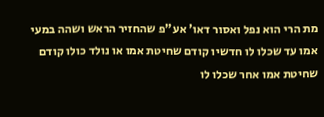מת הרי הוא נפל ואסור דאו' אע"פ שהחזיר הראש ושהה במעי אמו עד שכלו לו חדשיו קודם שחיטת אמו או נולד כולו קודם שחיטת אמו אחר שכלו לו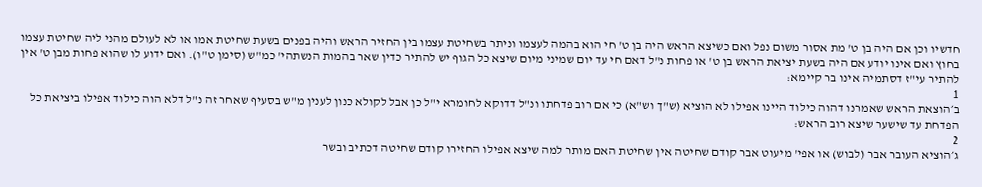חדשיו וכן אם היה בן ט' מת אסור משום נפל ואם כשיצא הראש היה בן ט' חי הוא בהמה לעצמו וניתר בשחיטת עצמו בין החזיר הראש והיה בפנים בשעת שחיטת אמו או לא לעולם מהני ליה שחיטת עצמו בחוץ ואם אינו יודע אם היה בשעת יציאת הראש בן ט' או פחות נ"ל דאם חי עד יום שמיני מיום שיצא כל הגוף יש להתיר כדין שאר בהמות הנשתהי' כמ"ש (סימן ט"ו). ואם ידוע לו שהוא פחות מבן ט' אין להתיר עי"ז דסתמיה אינו בר קיימא:
1
ב׳הוצאת הראש שאמרנו דהוה כילוד היינו אפילו לא הוציא (ש"ך וש"א) כי אם רוב פדחתו ונ"ל דדוקא לחומרא י"ל כן אבל לקולא כנון לענין מ"ש בסעיף שאחר זה נ"ל דלא הוה כילוד אפילו ביציאת כל הפדחת עד שישער שיצא רוב הראש:
2
ג׳הוציא העובר אבר (לבוש) או אפי' מיעוט אבר קודם שחיטה אין שחיטת האם מותר למה שיצא אפילו החזירו קודם שחיטה דכתיב ובשר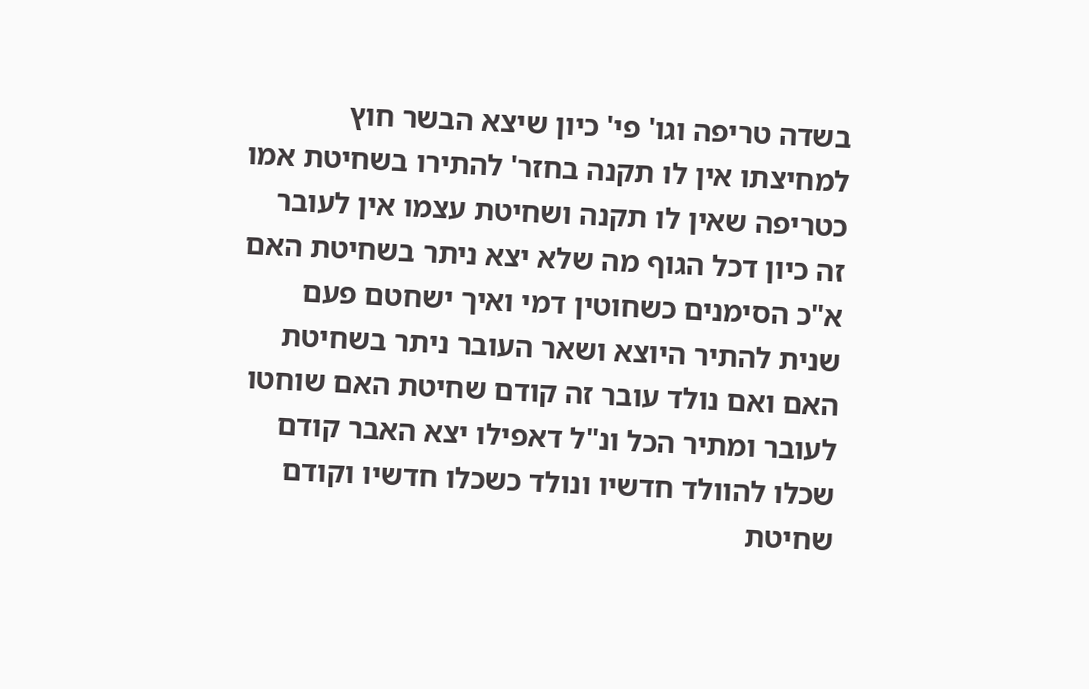בשדה טריפה וגו' פי' כיון שיצא הבשר חוץ למחיצתו אין לו תקנה בחזר' להתירו בשחיטת אמו כטריפה שאין לו תקנה ושחיטת עצמו אין לעובר זה כיון דכל הגוף מה שלא יצא ניתר בשחיטת האם א"כ הסימנים כשחוטין דמי ואיך ישחטם פעם שנית להתיר היוצא ושאר העובר ניתר בשחיטת האם ואם נולד עובר זה קודם שחיטת האם שוחטו לעובר ומתיר הכל ונ"ל דאפילו יצא האבר קודם שכלו להוולד חדשיו ונולד כשכלו חדשיו וקודם שחיטת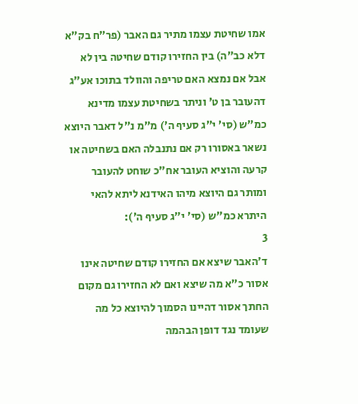אמו שחיטת עצמו מתיר גם האבר (פר"ח בק"א דלא כב"ה) בין החזירו קודם שחיטה בין לא אבל אם נמצא האם טריפה והוולד בתוכו אע"ג דהעובר בן ט' וניתר בשחיטת עצמו מדינא כמ"ש (סי' י"ג סעיף ה') מ"מ נ"ל דאבר היוצא נשאר באסורו רק אם נתנבלה האם בשחיטה או קרעה והוציא העובר אח"כ שוחט להעובר ומותר גם היוצא מיהו האידנא ליתא להאי היתרא כמ"ש (סי' י"ג סעיף ה'):
3
ד׳האבר שיצא אם החזירו קודם שחיטה אינו אסור כ"א מה שיצא ואם לא החזירו גם מקום החתך אסור דהיינו הסמוך להיוצא כל מה שעומד נגד דופן הבהמה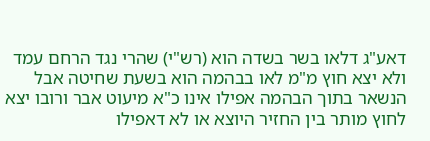דאע"ג דלאו בשר בשדה הוא (רש"י) שהרי נגד הרחם עמד ולא יצא חוץ מ"מ לאו בבהמה הוא בשעת שחיטה אבל הנשאר בתוך הבהמה אפילו אינו כ"א מיעוט אבר ורובו יצא לחוץ מותר בין החזיר היוצא או לא דאפילו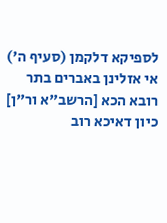לספיקא דלקמן (סעיף ה') אי אזלינן באברים בתר רובא הכא [הרשב"א ור"ן] כיון דאיכא רוב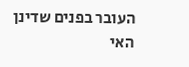העובר בפנים שדינן האי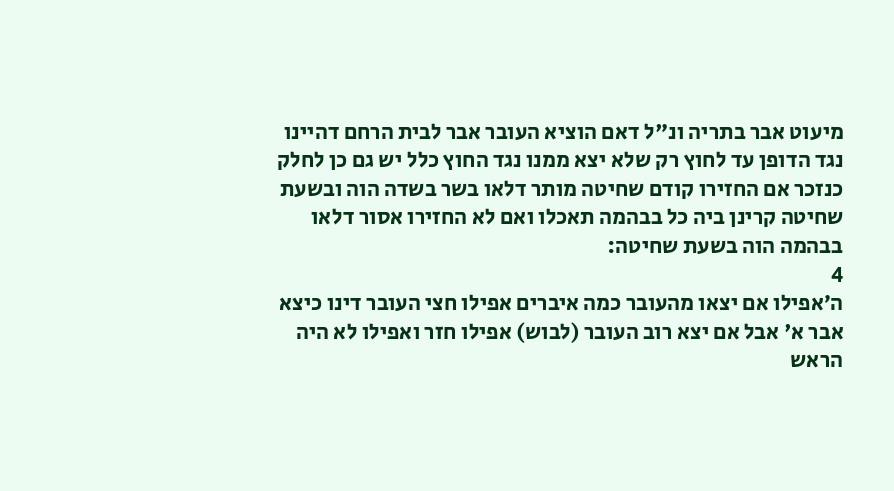מיעוט אבר בתריה ונ"ל דאם הוציא העובר אבר לבית הרחם דהיינו נגד הדופן עד לחוץ רק שלא יצא ממנו נגד החוץ כלל יש גם כן לחלק כנזכר אם החזירו קודם שחיטה מותר דלאו בשר בשדה הוה ובשעת שחיטה קרינן ביה כל בבהמה תאכלו ואם לא החזירו אסור דלאו בבהמה הוה בשעת שחיטה:
4
ה׳אפילו אם יצאו מהעובר כמה איברים אפילו חצי העובר דינו כיצא אבר א' אבל אם יצא רוב העובר (לבוש) אפילו חזר ואפילו לא היה הראש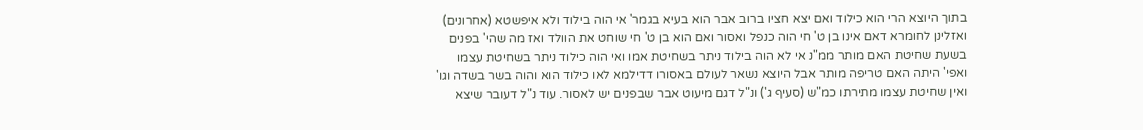בתוך היוצא הרי הוא כילוד ואם יצא חציו ברוב אבר הוא בעיא בגמר' אי הוה בילוד ולא איפשטא (אחרונים) ואזלינן לחומרא דאם אינו בן ט' חי הוה כנפל ואסור ואם הוא בן ט' חי שוחט את הוולד ואז מה שהי' בפנים בשעת שחיטת האם מותר ממ"נ אי לא הוה בילוד ניתר בשחיטת אמו ואי הוה כילוד ניתר בשחיטת עצמו ואפי' היתה האם טריפה מותר אבל היוצא נשאר לעולם באסורו דדילמא לאו כילוד הוא והוה בשר בשדה וגו' ואין שחיטת עצמו מתירתו כמ"ש (סעיף ג') ונ"ל דגם מיעוט אבר שבפנים יש לאסור. עוד נ"ל דעובר שיצא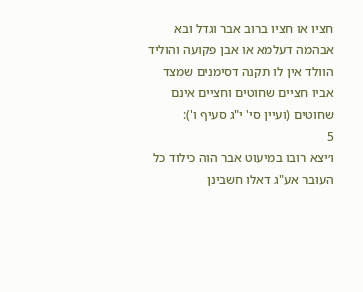חציו או חציו ברוב אבר וגדל ובא אבהמה דעלמא או אבן פקועה והוליד הוולד אין לו תקנה דסימנים שמצד אביו חציים שחוטים וחציים אינם שחוטים (ועיין סי' י"ג סעיף ו'):
5
ו׳יצא רובו במיעוט אבר הוה כילוד כל העובר אע"ג דאלו חשבינן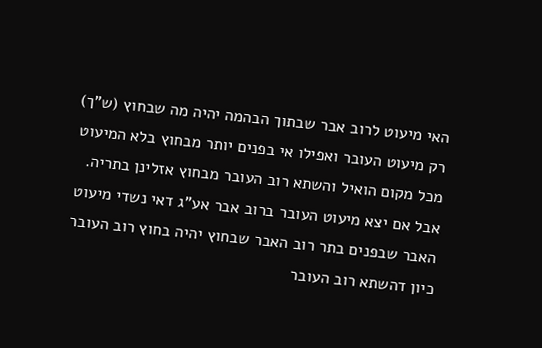האי מיעוט לרוב אבר שבתוך הבהמה יהיה מה שבחוץ (ש"ך) רק מיעוט העובר ואפילו אי בפנים יותר מבחוץ בלא המיעוט מכל מקום הואיל והשתא רוב העובר מבחוץ אזלינן בתריה. אבל אם יצא מיעוט העובר ברוב אבר אע"ג דאי נשדי מיעוט האבר שבפנים בתר רוב האבר שבחוץ יהיה בחוץ רוב העובר כיון דהשתא רוב העובר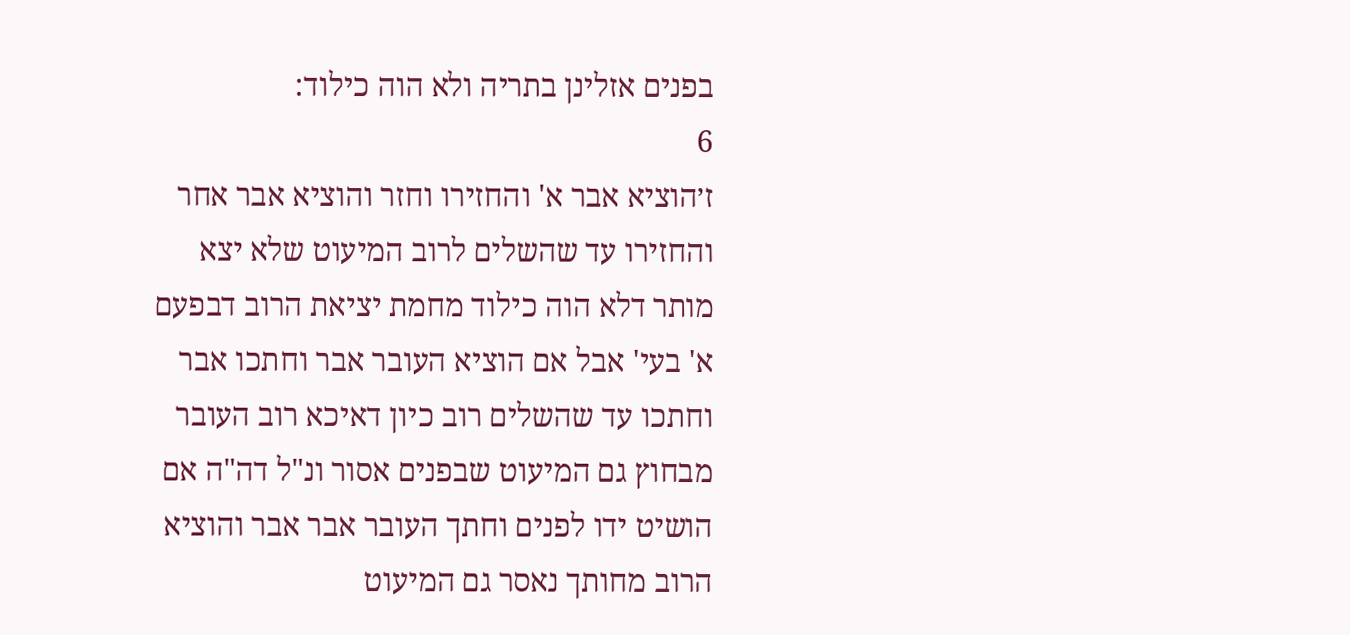בפנים אזלינן בתריה ולא הוה כילוד:
6
ז׳הוציא אבר א' והחזירו וחזר והוציא אבר אחר והחזירו עד שהשלים לרוב המיעוט שלא יצא מותר דלא הוה כילוד מחמת יציאת הרוב דבפעם א' בעי' אבל אם הוציא העובר אבר וחתכו אבר וחתכו עד שהשלים רוב כיון דאיכא רוב העובר מבחוץ גם המיעוט שבפנים אסור ונ"ל דה"ה אם הושיט ידו לפנים וחתך העובר אבר אבר והוציא הרוב מחותך נאסר גם המיעוט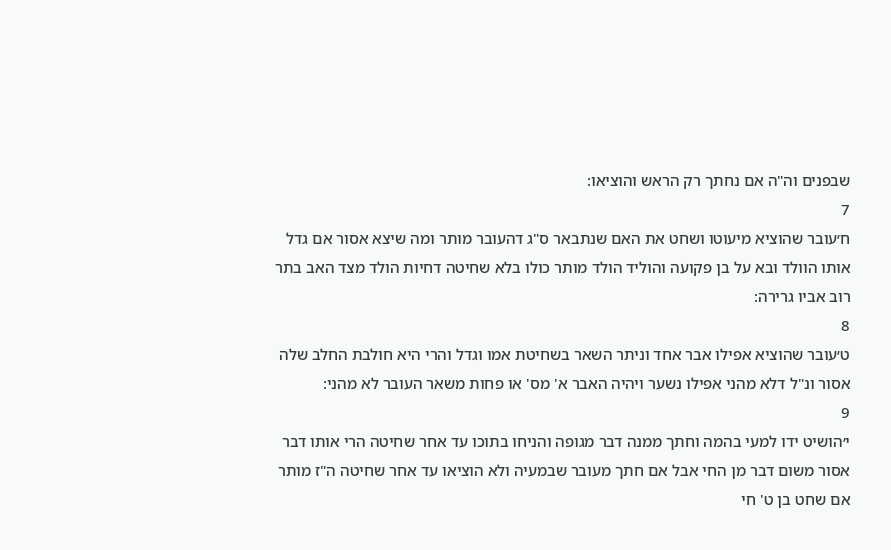שבפנים וה"ה אם נחתך רק הראש והוציאו:
7
ח׳עובר שהוציא מיעוטו ושחט את האם שנתבאר ס"ג דהעובר מותר ומה שיצא אסור אם גדל אותו הוולד ובא על בן פקועה והוליד הולד מותר כולו בלא שחיטה דחיות הולד מצד האב בתר רוב אביו גרירה:
8
ט׳עובר שהוציא אפילו אבר אחד וניתר השאר בשחיטת אמו וגדל והרי היא חולבת החלב שלה אסור ונ"ל דלא מהני אפילו נשער ויהיה האבר א' מס' או פחות משאר העובר לא מהני:
9
י׳הושיט ידו למעי בהמה וחתך ממנה דבר מגופה והניחו בתוכו עד אחר שחיטה הרי אותו דבר אסור משום דבר מן החי אבל אם חתך מעובר שבמעיה ולא הוציאו עד אחר שחיטה ה"ז מותר אם שחט בן ט' חי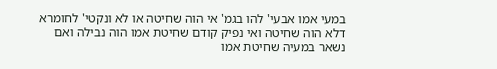במעי אמו אבעי' להו בגמ' אי הוה שחיטה או לא ונקטי' לחומרא דלא הוה שחיטה ואי נפיק קודם שחיטת אמו הוה נבילה ואם נשאר במעיה שחיטת אמו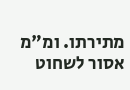מתירתו. ומ"מ אסור לשחוט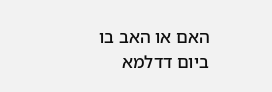האם או האב בו ביום דדלמא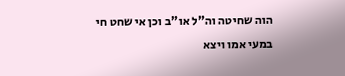הוה שחיטה וה"ל או"ב וכן אי שחט חי במעי אמו ויצא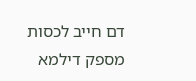דם חייב לכסות מספק דילמא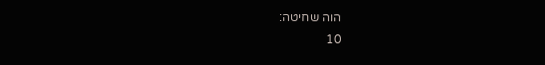הוה שחיטה:
10